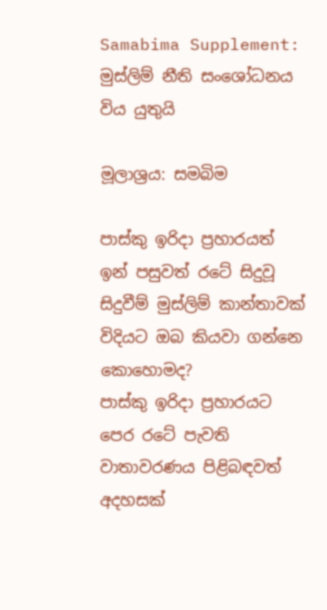Samabima Supplement: මුස්ලිම් නීති සංශෝධනය විය යුතුයි

මූලාශ්‍රය: සමබිම

පාස්කු ඉරිදා ප්‍රහාරයත් ඉන් පසුවත් රටේ සිදුවූ සිදුවීම් මුස්ලිම් කාන්තාවක් විදියට ඔබ කියවා ගන්නෙ කොහොමද?
පාස්කු ඉරිදා ප්‍රහාරයට පෙර රටේ පැවති වාතාවරණය පිළිබඳවත් අදහසක්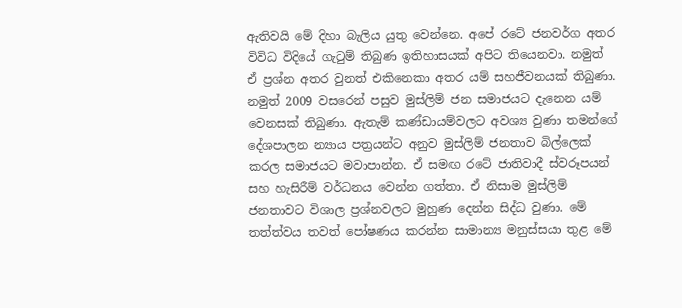ඇතිවයි මේ දිහා බැලිය යුතු වෙන්නෙ. අපේ රටේ ජනවර්ග අතර විවිධ විදියේ ගැටුම් තිබුණ ඉතිහාසයක් අපිට තියෙනවා. නමුත් ඒ ප්‍රශ්න අතර වුනත් එකිනෙකා අතර යම් සහජීවනයක් තිබුණා. නමුත් 2009 වසරෙන් පසුව මුස්ලිම් ජන සමාජයට දැනෙන යම් වෙනසක් තිබුණා. ඇතැම් කණ්ඩායම්වලට අවශ්‍ය වුණා තමන්ගේ දේශපාලන න්‍යාය පත්‍රයන්ට අනුව මුස්ලිම් ජනතාව බිල්ලෙක් කරල සමාජයට මවාපාන්න. ඒ සමඟ රටේ ජාතිවාදී ස්වරූපයන් සහ හැසිරීම් වර්ධනය වෙන්න ගත්තා. ඒ නිසාම මුස්ලිම් ජනතාවට විශාල ප්‍රශ්නවලට මුහුණ දෙන්න සිද්ධ වුණා. මේ තත්ත්වය තවත් පෝෂණය කරන්න සාමාන්‍ය මනුස්සයා තුළ මේ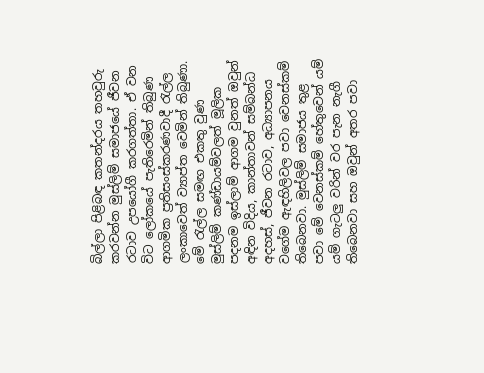බිල්ලා පිළිබඳ කතන්දරය තහවුරු කරවන්න මුස්ලිම් සමාජයේ ජීවන රටාව උපයෝගී කරගත්තා. ඒ වන විට ලෝකයේ පැතිරෙමින් තිබුණ ආගමික ප්‍රතිසංස්කරණවාදී රැල්ල ලංකාවෙත් ව්‍යාප්ත වෙමින් තිබුණා. මේ රැල්ල සමඟ එකතු වුණ මුස්ලිම් කණ්ඩායම්වලත් මූලික පදනම ඉස්ලාම් ආගම වුනත් ඔවුන් අඳින විදිය, කාන්තාවන් සම්බන්ධ අදහස්, ජීවන රටාව, අධ්‍යාපනය වගේම ඇඳහිලිවල පවා වෙනස්කම් තිබෙනවා. මුස්ලිම් සමාජය තුළ පවා මේ වෙනස්කම් හේතුවෙන් යම් යම් ගැටලු වරින් වර පැන නැගී තිබෙනවා සහ ඔවුන් අතර පවා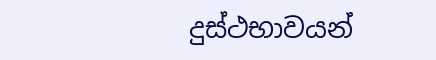දුස්ථභාවයන්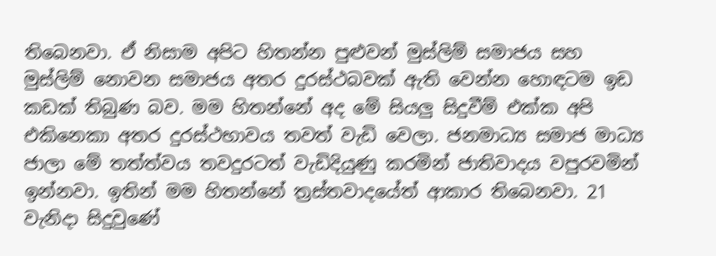තිබෙනවා. ඒ නිසාම අපිට හිතන්න පුළුවන් මුස්ලිම් සමාජය සහ මුස්ලිම් නොවන සමාජය අතර දුරස්ථබවක් ඇති වෙන්න හොඳටම ඉඩ කඩක් තිබුණ බව. මම හිතන්නේ අද මේ සියලු සිදුවීම් එක්ක අපි එකිනෙකා අතර දුරස්ථභාවය තවත් වැඩි වෙලා. ජනමාධ්‍ය සමාජ මාධ්‍ය ජාලා මේ තත්ත්වය තවදුරටත් වැඩිදියුණු කරමින් ජාතිවාදය වපුරවමින් ඉන්නවා. ඉතින් මම හිතන්නේ ත්‍රස්තවාදයේත් ආකාර තිබෙනවා. 21 වැනිදා සිදුවුණේ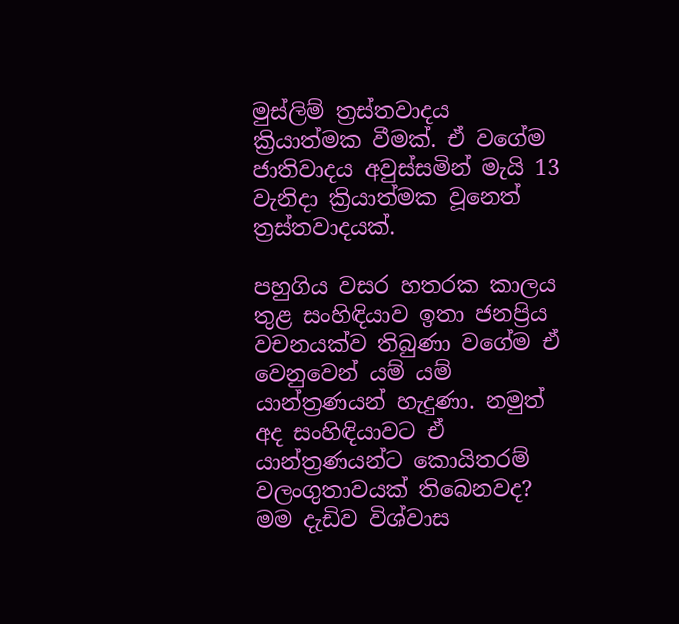මුස්ලිම් ත්‍රස්තවාදය ක්‍රියාත්මක වීමක්. ඒ වගේම ජාතිවාදය අවුස්සමින් මැයි 13 වැනිදා ක්‍රියාත්මක වූනෙත් ත්‍රස්තවාදයක්.

පහුගිය වසර හතරක කාලය තුළ සංහිඳියාව ඉතා ජනප්‍රිය වචනයක්ව තිබුණා වගේම ඒ වෙනුවෙන් යම් යම් යාන්ත්‍රණයන් හැදුණා. නමුත් අද සංහිඳියාවට ඒ යාන්ත්‍රණයන්ට කොයිතරම් වලංගුතාවයක් තිබෙනවද?
මම දැඩිව විශ්වාස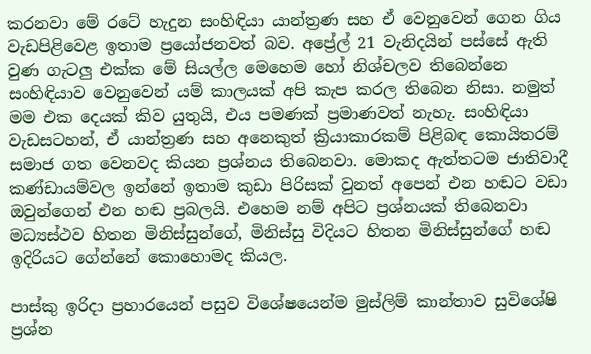කරනවා මේ රටේ හැදුන සංහිඳියා යාන්ත්‍රණ සහ ඒ වෙනුවෙන් ගෙන ගිය වැඩපිළිවෙළ ඉතාම ප්‍රයෝජනවත් බව. අප්‍රේල් 21 වැනිදයින් පස්සේ ඇති වුණ ගැටලු එක්ක මේ සියල්ල මෙහෙම හෝ නිශ්චලව තිබෙන්නෙ සංහිඳියාව වෙනුවෙන් යම් කාලයක් අපි කැප කරල තිබෙන නිසා. නමුත් මම එක දෙයක් කිව යුතුයි, එය පමණක් ප්‍රමාණවත් නැහැ. සංහිඳියා වැඩසටහන්, ඒ යාන්ත්‍රණ සහ අනෙකුත් ක්‍රියාකාරකම් පිළිබඳ කොයිතරම් සමාජ ගත වෙනවද කියන ප්‍රශ්නය තිබෙනවා. මොකද ඇත්තටම ජාතිවාදී කණ්ඩායම්වල ඉන්නේ ඉතාම කුඩා පිරිසක් වුනත් අපෙන් එන හඬට වඩා ඔවුන්ගෙන් එන හඬ ප්‍රබලයි. එහෙම නම් අපිට ප්‍රශ්නයක් තිබෙනවා මධ්‍යස්ථව හිතන මිනිස්සුන්ගේ, මිනිස්සු විදියට හිතන මිනිස්සුන්ගේ හඬ ඉදිරියට ගේන්නේ කොහොමද කියල.

පාස්කු ඉරිදා ප්‍රහාරයෙන් පසුව විශේෂයෙන්ම මුස්ලිම් කාන්තාව සුවිශේෂි ප්‍රශ්න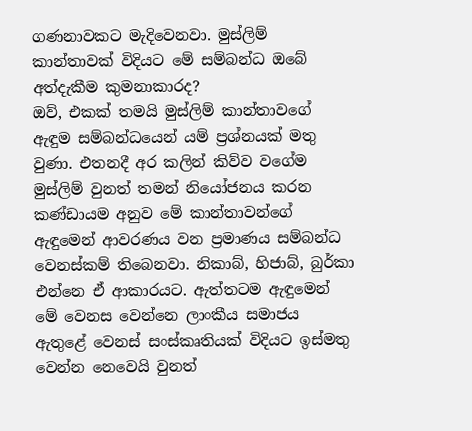ගණනාවකට මැදිවෙනවා. මුස්ලිම් කාන්තාවක් විදියට මේ සම්බන්ධ ඔබේ අත්දැකීම කුමනාකාරද?
ඔව්, එකක් තමයි මුස්ලිම් කාන්තාවගේ ඇඳුම සම්බන්ධයෙන් යම් ප්‍රශ්නයක් මතු වුණා. එතනදී අර කලින් කිව්ව වගේම මුස්ලිම් වුනත් තමන් නියෝජනය කරන කණ්ඩායම අනුව මේ කාන්තාවන්ගේ ඇඳුමෙන් ආවරණය වන ප්‍රමාණය සම්බන්ධ වෙනස්කම් තිබෙනවා. නිකාබ්, හිජාබ්, බුර්කා එන්නෙ ඒ ආකාරයට. ඇත්තටම ඇඳුමෙන් මේ වෙනස වෙන්නෙ ලාංකීය සමාජය ඇතුළේ වෙනස් සංස්කෘතියක් විදියට ඉස්මතු වෙන්න නෙවෙයි වුනත්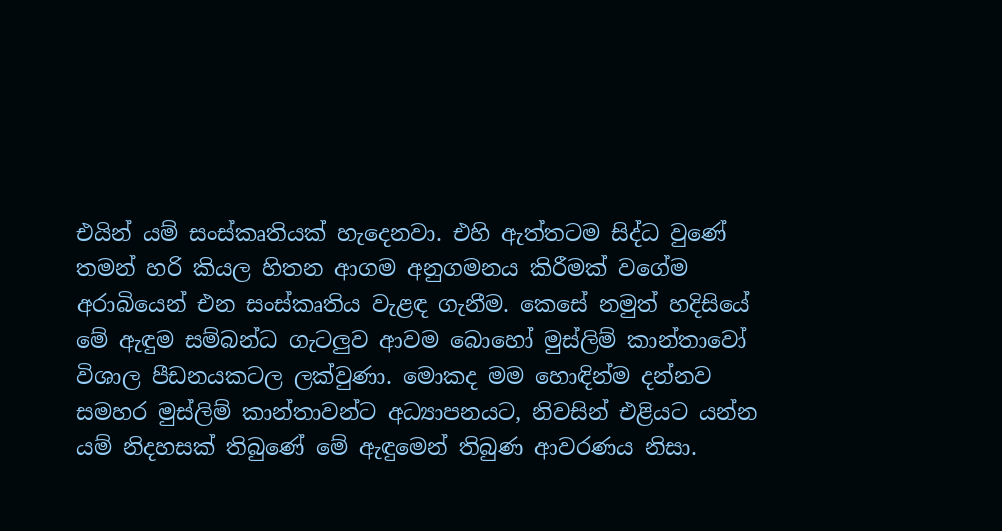එයින් යම් සංස්කෘතියක් හැදෙනවා. එහි ඇත්තටම සිද්ධ වුණේ තමන් හරි කියල හිතන ආගම අනුගමනය කිරීමක් වගේම අරාබියෙන් එන සංස්කෘතිය වැළඳ ගැනීම. කෙසේ නමුත් හදිසියේ මේ ඇඳුම සම්බන්ධ ගැටලුව ආවම බොහෝ මුස්ලිම් කාන්තාවෝ විශාල පීඩනයකටල ලක්වුණා. මොකද මම හොඳින්ම දන්නව සමහර මුස්ලිම් කාන්තාවන්ට අධ්‍යාපනයට, නිවසින් එළියට යන්න යම් නිදහසක් තිබුණේ මේ ඇඳුමෙන් තිබුණ ආවරණය නිසා.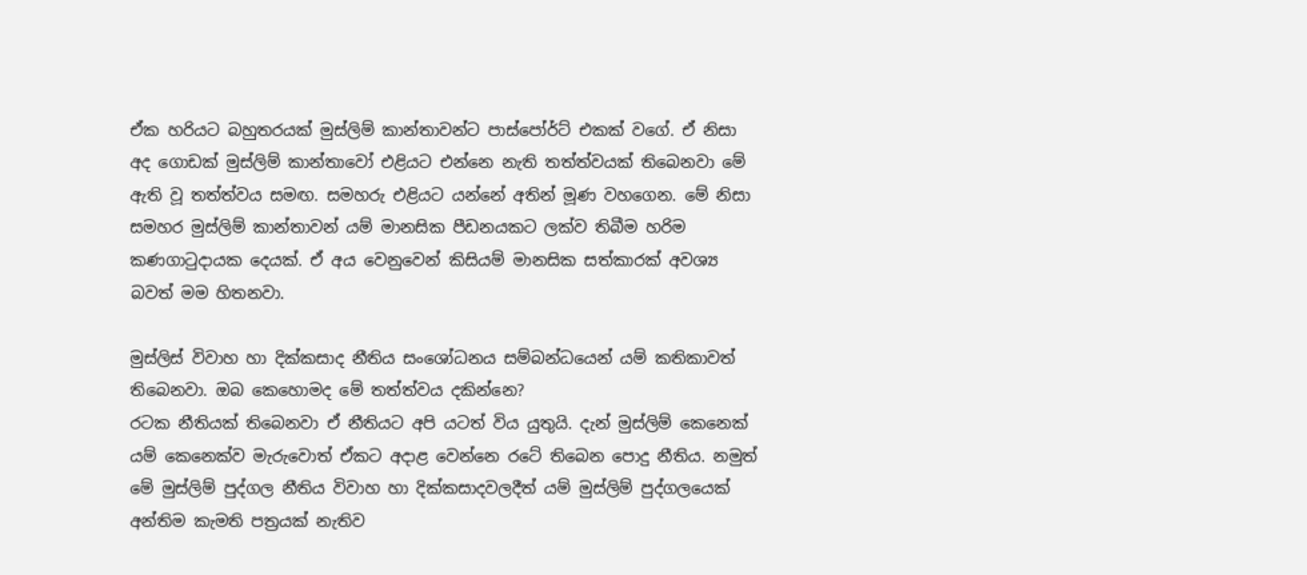ඒක හරියට බහුතරයක් මුස්ලිම් කාන්තාවන්ට පාස්පෝර්ට් එකක් වගේ. ඒ නිසා අද ගොඩක් මුස්ලිම් කාන්තාවෝ එළියට එන්නෙ නැති තත්ත්වයක් තිබෙනවා මේ ඇති වූ තත්ත්වය සමඟ. සමහරු එළියට යන්නේ අතින් මූණ වහගෙන. මේ නිසා සමහර මුස්ලිම් කාන්තාවන් යම් මානසික පීඩනයකට ලක්ව තිබීම හරිම කණගාටුදායක දෙයක්. ඒ අය වෙනුවෙන් කිසියම් මානසික සත්කාරක් අවශ්‍ය බවත් මම හිතනවා.

මුස්ලිස් විවාහ හා දික්කසාද නීතිය සංශෝධනය සම්බන්ධයෙන් යම් කතිකාවත් තිබෙනවා. ඔබ කෙහොමද මේ තත්ත්වය දකින්නෙ?
රටක නීතියක් තිබෙනවා ඒ නීතියට අපි යටත් විය යුතුයි. දැන් මුස්ලිම් කෙනෙක් යම් කෙනෙක්ව මැරුවොත් ඒකට අදාළ වෙන්නෙ රටේ තිබෙන පොදු නීතිය. නමුත් මේ මුස්ලිම් පුද්ගල නීතිය විවාහ හා දික්කසාදවලදීත් යම් මුස්ලිම් පුද්ගලයෙක් අන්තිම කැමති පත්‍රයක් නැතිව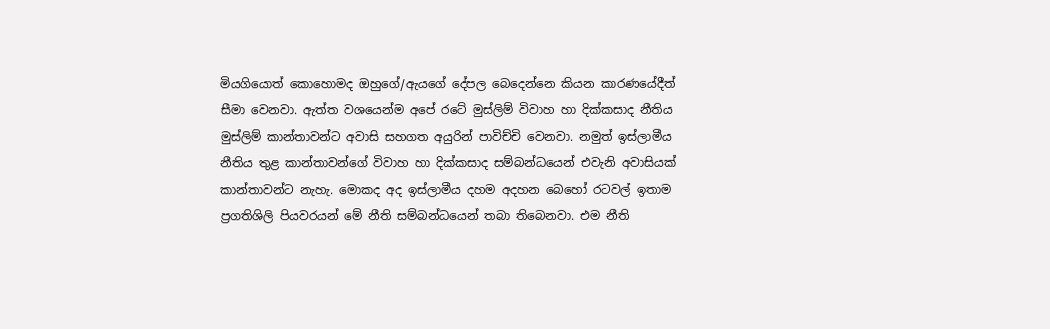මියගියොත් කොහොමද ඔහුගේ/ඇයගේ දේපල බෙදෙන්නෙ කියන කාරණයේදීත් සීමා වෙනවා. ඇත්ත වශයෙන්ම අපේ රටේ මුස්ලිම් විවාහ හා දික්කසාද නීතිය මුස්ලිම් කාන්තාවන්ට අවාසි සහගත අයුරින් පාවිච්චි වෙනවා. නමුත් ඉස්ලාමීය නීතිය තුළ කාන්තාවන්ගේ විවාහ හා දික්කසාද සම්බන්ධයෙන් එවැනි අවාසියක් කාන්තාවන්ට නැහැ. මොකද අද ඉස්ලාමීය දහම අදහන බෙහෝ රටවල් ඉතාම ප්‍රගතිශිලි පියවරයන් මේ නීති සම්බන්ධයෙන් තබා තිබෙනවා. එම නීති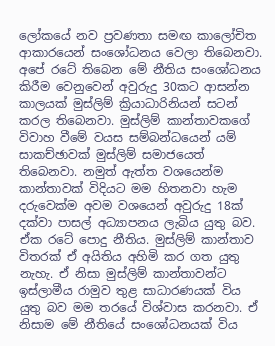ලෝකයේ නව ප්‍රවණතා සමඟ කාලෝචිත ආකාරයෙන් සංශෝධනය වෙලා තිබෙනවා. අපේ රටේ තිබෙන මේ නීතිය සංශෝධනය කිරීම වෙනුවෙන් අවුරුදු 30කට ආසන්න කාලයක් මුස්ලිම් ක්‍රියාධාරිනියන් සටන් කරල තිබෙනවා. මුස්ලිම් කාන්තාවකගේ විවාහ වීමේ වයස සම්බන්ධයෙන් යම් සාකච්ඡාවක් මුස්ලිම් සමාජයෙත් තිබෙනවා. නමුත් ඇත්ත වශයෙන්ම කාන්තාවක් විදියට මම හිතනවා හැම දරුවෙක්ම අවම වශයෙන් අවුරුදු 18ක් දක්වා පාසල් අධ්‍යාපනය ලැබිය යුතු බව. ඒක රටේ පොදු නීතිය. මුස්ලිම් කාන්තාව විතරක් ඒ අයිතිය අහිමි කර ගත යුතු නැහැ. ඒ නිසා මුස්ලිම් කාන්තාවන්ට ඉස්ලාමීය රාමුව තුළ සාධාරණයක් විය යුතු බව මම තරයේ විශ්වාස කරනවා. ඒ නිසාම මේ නීතියේ සංශෝධනයක් විය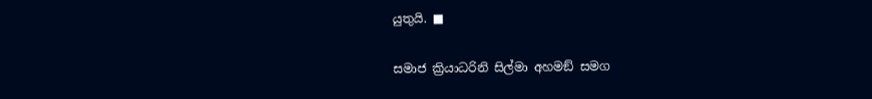යුතුයි. ■

සමාජ ක්‍රියාධරිනි සිල්මා අහමඞ් සමග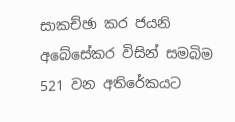සාකච්ඡා කර ජයනි අබේසේකර විසින් සමබිම 521 වන අතිරේකයට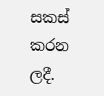සකස් කරන ලදී.